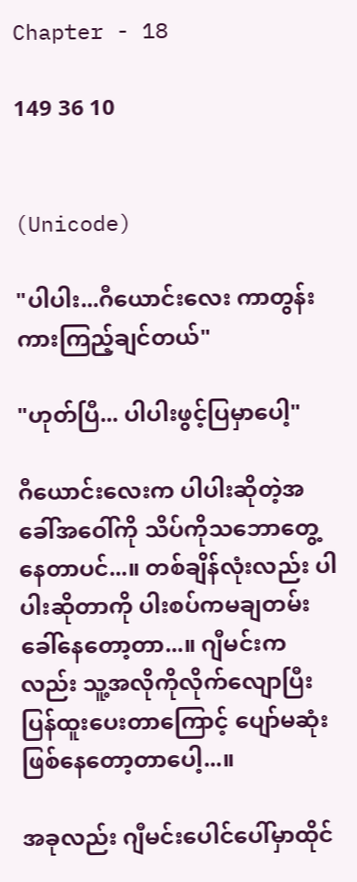Chapter - 18

149 36 10


(Unicode)

"ပါပါး...ဂီယောင်းလေး ကာတွန်းကားကြည့်ချင်တယ်"

"ဟုတ်ပြီ... ပါပါးဖွင့်ပြမှာပေါ့"

ဂီယောင်းလေးက ပါပါးဆိုတဲ့အခေါ်အဝေါ်ကို သိပ်ကိုသဘော‌တွေ့နေတာပင်...။ တစ်ချိန်လုံးလည်း ပါပါးဆိုတာကို ပါးစပ်ကမချတမ်းခေါ်နေတော့တာ...။ ဂျီမင်းကလည်း သူ့အလိုကိုလိုက်လျောပြီး ပြန်ထူးပေးတာကြောင့် ပျော်မဆုံးဖြစ်နေတော့တာပေါ့...။

အခုလည်း ဂျီမင်းပေါင်ပေါ်မှာထိုင်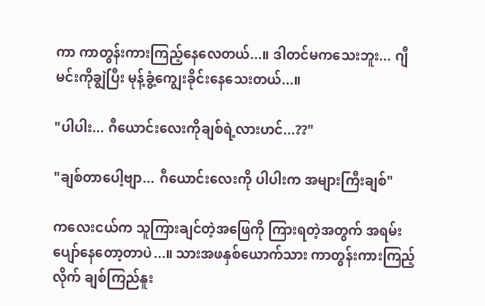ကာ ကာတွန်းကားကြည့်နေလေတယ်...။ ဒါတင်မကသေးဘူး... ဂျီမင်းကိုချွဲပြီး မုန့်ခွံ့ကျွေးခိုင်းနေသေးတယ်...။

"ပါပါး... ဂီယောင်းလေးကိုချစ်ရဲ့လားဟင်...??"

"ချစ်တာပေါ့ဗျာ... ဂီယောင်းလေးကို ပါပါးက အများကြီးချစ်"

ကလေးငယ်က သူကြားချင်တဲ့အဖြေကို ကြားရတဲ့အတွက် အရမ်းပျော်နေတော့တာပဲ...။ သားအဖနှစ်‌ယောက်သား ကာတွန်းကားကြည့်လိုက် ချစ်ကြည်နူး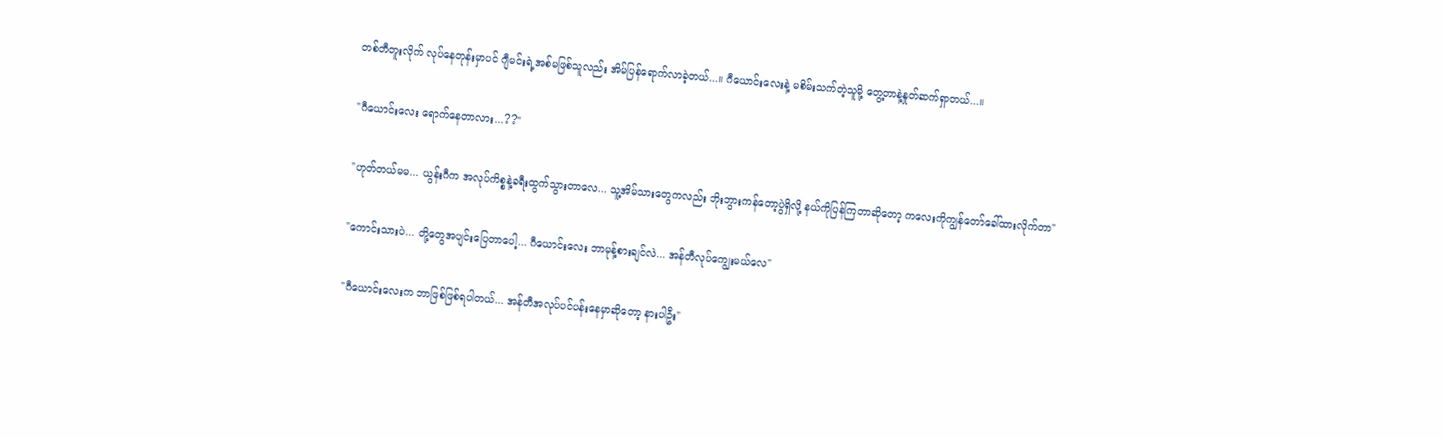တစ်တီတူးလိုက် လုပ်နေတုန်းမှာပင် ဂျီမင်းရဲ့အစ်မဖြစ်သူလည်း အိမ်ပြန်ရောက်လာခဲ့တယ်...။ ဂီယောင်းလေးနဲ့ မစိမ်းသက်တဲ့သူမို့ တွေ့တာနဲ့နှုတ်ဆက်ရှာတယ်...။

"ဂီယောင်းလေး ရောက်နေတာလား...??"

"ဟုတ်တယ်မမ... ယွန်းဂီက အလုပ်ကိစ္စနဲ့ခရီးထွက်သွားတာလေ... သူ့အိမ်သားတွေကလည်း ဘိုးဘွားကန်တော့ပွဲရှိလို့ နယ်ကိုပြန်ကြတာဆိုတော့ ကလေးကိုကျွန်တော်ခေါ်ထားလိုက်တာ"

"ကောင်းသားပဲ... တို့တွေအပျင်းပြေတာပေါ့... ဂီယောင်းလေး ဘာမုန့်စားချင်လဲ... အန်တီလုပ်ကျွေးမယ်လေ"

"ဂီ‌ယောင်းလေးက ဘာဖြစ်ဖြစ်ရပါတယ်... အန်တီအလုပ်ပင်ပန်းနေမှာဆိုတော့ နားပါဦး"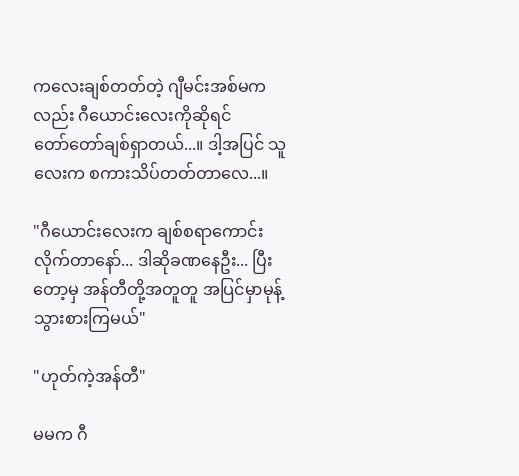ကလေးချစ်တတ်တဲ့ ဂျီမင်းအစ်မကလည်း ဂီ‌ယောင်းလေးကိုဆိုရင် တော်‌တော်ချစ်ရှာတယ်...။ ဒါ့အပြင် သူလေးက စကားသိပ်တတ်တာလေ...။

"ဂီယောင်းလေးက ချစ်စရာကောင်းလိုက်တာနော်... ဒါဆိုခဏနေဦး... ပြီးတော့မှ အန်တီတို့အတူတူ အပြင်မှာမုန့်သွားစားကြမယ်"

"ဟုတ်ကဲ့အန်တီ"

မမက ဂီ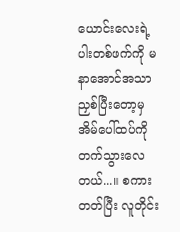ယောင်းလေးရဲ့ပါးတစ်ဖက်ကို မနာအောင်အသာညှစ်ပြီးတော့မှ အိမ်ပေါ်ထပ်ကိုတက်သွားလေတယ်...။ စကားတတ်ပြီး လူတိုင်း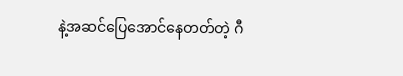နဲ့အဆင်ပြေအောင်နေတတ်တဲ့ ဂီ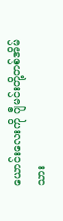ယောင်းလေးကို ဂျီမင်းတို့တစ်အိမ်သား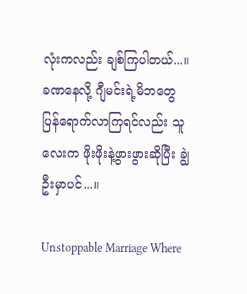လုံးကလည်း ချစ်ကြပါတယ်...။ ခဏနေလို့ ဂျီမင်းရဲ့မိဘတွေ ပြန်ရောက်လာကြရင်လည်း သူလေးက ဖိုးဖိုးနဲ့ဖွားဖွားဆိုပြီး ချွဲဦးမှာပင်...။

Unstoppable Marriage Where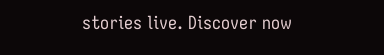stories live. Discover now